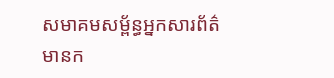សមាគមសម្ព័ន្ធអ្នកសារព័ត៌មានក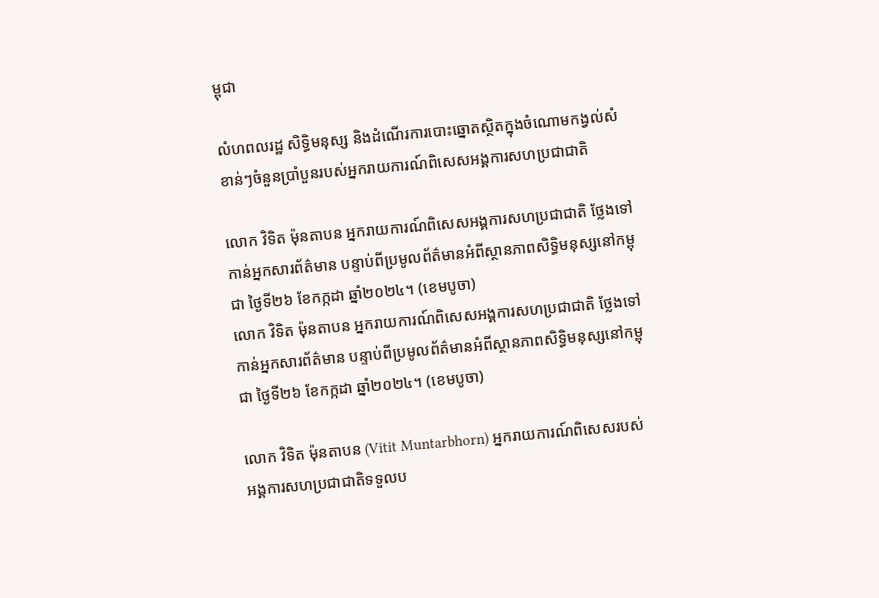ម្ពុជា

លំហពលរដ្ឋ សិទ្ធិមនុស្ស និងដំណើរការបោះឆ្នោតស្ថិតក្នុងចំណោមកង្វល់សំខាន់ៗចំនួនប្រាំបួនរបស់អ្នករាយការណ៍ពិសេសអង្គការសហប្រជាជាតិ

លោក វិទិត ម៉ុនតាបន អ្នករាយការណ៍ពិសេសអង្គការសហប្រជាជាតិ ថ្លែងទៅកាន់អ្នកសារព័ត៌មាន បន្ទាប់ពីប្រមូលព័ត៌មានអំពីស្ថានភាពសិទ្ធិមនុស្សនៅកម្ពុជា ថ្ងៃទី២៦ ខែកក្កដា ឆ្នាំ២០២៤។ (ខេមបូចា)
លោក វិទិត ម៉ុនតាបន អ្នករាយការណ៍ពិសេសអង្គការសហប្រជាជាតិ ថ្លែងទៅកាន់អ្នកសារព័ត៌មាន បន្ទាប់ពីប្រមូលព័ត៌មានអំពីស្ថានភាពសិទ្ធិមនុស្សនៅកម្ពុជា ថ្ងៃទី២៦ ខែកក្កដា ឆ្នាំ២០២៤។ (ខេមបូចា)

លោក វិទិត ម៉ុនតាបន (Vitit Muntarbhorn) អ្នករាយការណ៍ពិសេសរបស់អង្គការសហប្រជាជាតិទទួលប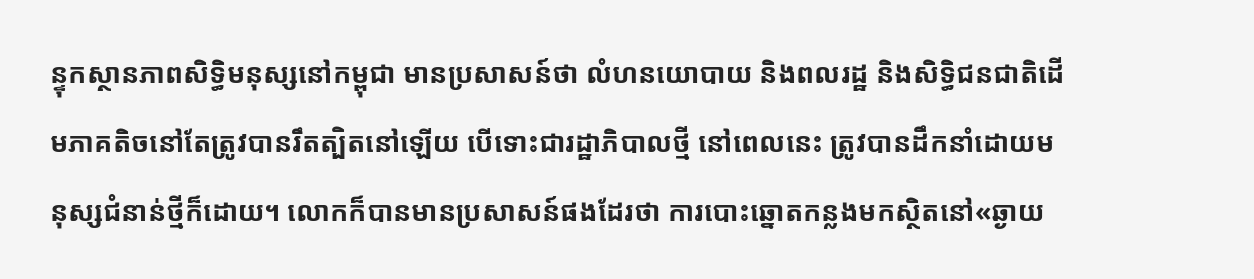ន្ទុកស្ថានភាពសិទ្ធិមនុស្សនៅកម្ពុជា មានប្រសាសន៍ថា លំហនយោបាយ និងពលរដ្ឋ និងសិទ្ធិជនជាតិដើមភាគតិចនៅតែត្រូវបានរឹតត្បិតនៅឡើយ បើទោះជារដ្ឋាភិបាលថ្មី នៅពេលនេះ ត្រូវបានដឹកនាំដោយមនុស្សជំនាន់ថ្មីក៏ដោយ។ លោកក៏បានមានប្រសាសន៍ផងដែរថា ការបោះឆ្នោតកន្លងមកស្ថិតនៅ«ឆ្ងាយ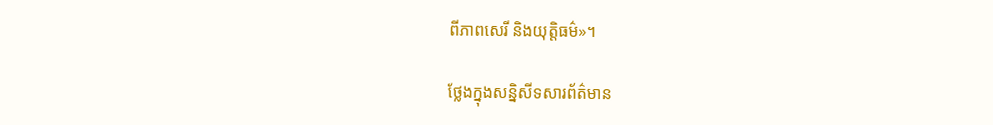ពីភាពសេរី និងយុត្តិធម៌»។

ថ្លែងក្នុងសន្និសីទសារព័ត៌មាន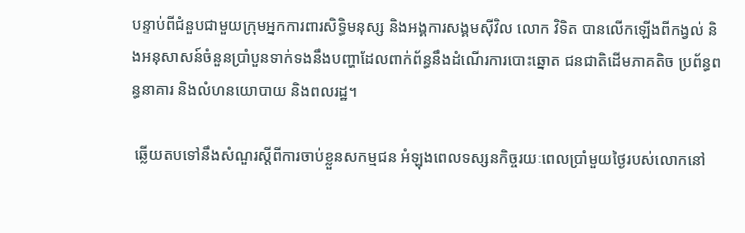បន្ទាប់ពីជំនួបជាមួយក្រុមអ្នកការពារសិទ្ធិមនុស្ស និងអង្គការសង្គមស៊ីវិល លោក វិទិត បានលើកឡើងពីកង្វល់ និងអនុសាសន៍ចំនួនប្រាំបួនទាក់ទងនឹងបញ្ហាដែលពាក់ព័ន្ធនឹងដំណើរការបោះឆ្នោត ជនជាតិដើមភាគតិច ប្រព័ន្ធពន្ធនាគារ និងលំហនយោបាយ និងពលរដ្ឋ។

 ឆ្លើយតបទៅនឹងសំណួរស្តីពីការចាប់ខ្លួនសកម្មជន អំឡុងពេលទស្សនកិច្ចរយៈពេលប្រាំមួយថ្ងៃរបស់លោកនៅ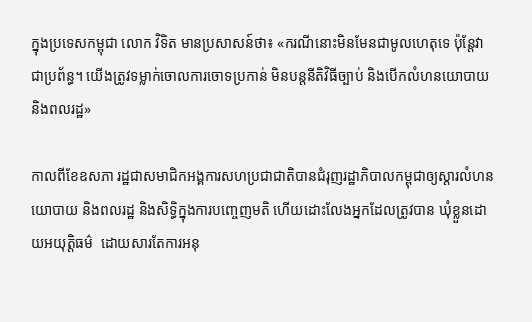ក្នុងប្រទេសកម្ពុជា លោក វិទិត មានប្រសាសន៍ថា៖ «ករណីនោះមិនមែនជាមូលហេតុទេ ប៉ុន្តែវាជាប្រព័ន្ធ។ យើងត្រូវទម្លាក់ចោលការចោទប្រកាន់ មិនបន្តនីតិវិធីច្បាប់ និងបើកលំហនយោបាយ និងពលរដ្ឋ»

កាលពីខែឧសភា រដ្ឋជាសមាជិកអង្គការសហប្រជាជាតិបានជំរុញរដ្ឋាភិបាលកម្ពុជាឲ្យស្ដារលំហនយោបាយ និងពលរដ្ឋ និងសិទ្ធិក្នុងការបញ្ចេញមតិ ហើយដោះលែងអ្នកដែលត្រូវបាន ឃុំខ្លួនដោយអយុត្តិធម៌  ដោយសារតែការអនុ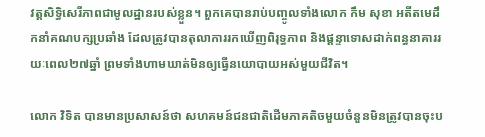វត្តសិទ្ធិសេរីភាពជាមូលដ្ឋានរបស់ខ្លួន។ ពួកគេបានរាប់បញ្ចូលទាំងលោក កឹម សុខា អតីតមេដឹកនាំគណបក្សប្រឆាំង ដែលត្រូវបានតុលាការរកឃើញពិរុទ្ធភាព និងផ្តន្ទាទោសដាក់ពន្ធនាគាររយៈពេល២៧ឆ្នាំ ព្រមទាំងហាមឃាត់មិនឲ្យធ្វើនយោបាយអស់មួយជីវិត។

លោក វិទិត បានមានប្រសាសន៍ថា សហគមន៍ជនជាតិដើមភាគតិចមួយចំនួនមិនត្រូវបានចុះប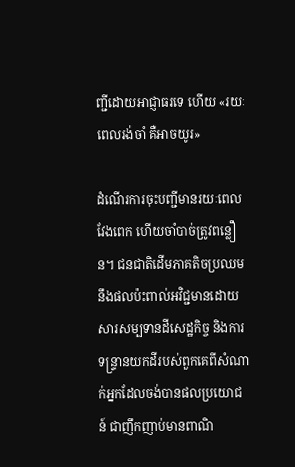ញ្ជីដោយអាជ្ញាធរទេ ហើយ «រយៈពេលរង់ចាំ គឺអាចយូរ»

ដំណើរការចុះបញ្ជីមានរយៈពេលវែងពេក ហើយចាំបាច់ត្រូវពន្លឿន។ ជនជាតិដើមភាគតិចប្រឈមនឹងផលប៉ះពាល់អវិជ្ជមានដោយសារសម្បទានដីសេដ្ឋកិច្ច និងការទន្ទ្រានយកដីរបស់ពួកគេពីសំណាក់អ្នកដែលចង់បានផលប្រយោជន៍ ជាញឹកញាប់មានពាណិ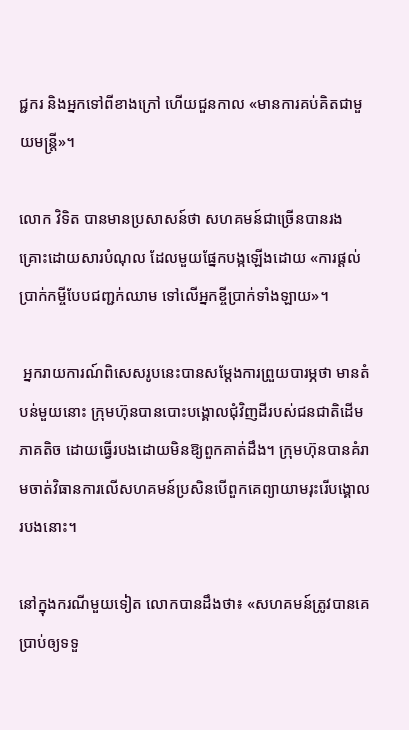ជ្ជករ និងអ្នកទៅពីខាងក្រៅ ហើយជួនកាល «មានការគប់គិតជាមួយមន្ត្រី»។

លោក វិទិត បានមានប្រសាសន៍ថា សហគមន៍ជាច្រើនបានរងគ្រោះដោយសារបំណុល ដែលមួយផ្នែកបង្កឡើងដោយ «ការផ្ដល់ប្រាក់កម្ចីបែបជញ្ជក់ឈាម ទៅលើអ្នកខ្ចីប្រាក់ទាំងឡាយ»។

 អ្នករាយការណ៍ពិសេសរូបនេះបានសម្តែងការព្រួយបារម្ភថា មានតំបន់មួយនោះ ក្រុមហ៊ុនបានបោះបង្គោលជុំវិញដីរបស់ជនជាតិដើមភាគតិច ដោយធ្វើរបងដោយមិនឱ្យពួកគាត់ដឹង។ ក្រុមហ៊ុនបានគំរាមចាត់វិធានការលើសហគមន៍ប្រសិនបើពួកគេព្យាយាមរុះរើបង្គោលរបងនោះ។

នៅក្នុងករណីមួយទៀត លោកបានដឹងថា៖ «សហគមន៍ត្រូវបានគេប្រាប់ឲ្យទទួ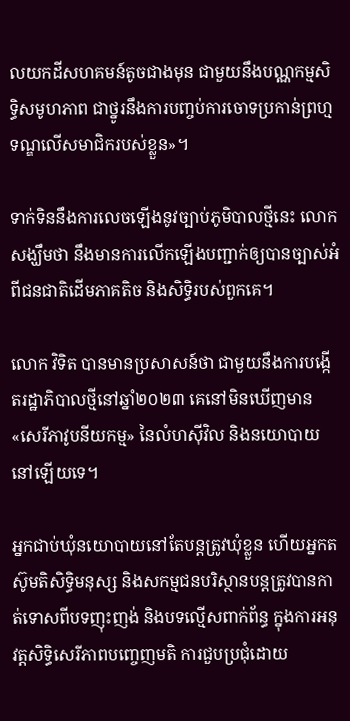លយកដីសហគមន៍តូចជាងមុន ជាមួយនឹងបណ្ណកម្មសិទ្ធិសមូហភាព ជាថ្នូរនឹងការបញ្ចប់ការចោទប្រកាន់ព្រហ្មទណ្ឌលើសមាជិករបស់ខ្លួន»។

ទាក់ទិននឹងការលេចឡើងនូវច្បាប់ភូមិបាលថ្មីនេះ លោកសង្ឃឹមថា នឹងមានការលើកឡើងបញ្ជាក់ឲ្យបានច្បាស់អំពីជនជាតិដើមភាគតិច និងសិទ្ធិរបស់ពួកគេ។

លោក វិទិត បានមានប្រសាសន៍ថា ជាមួយនឹងការបង្កើតរដ្ឋាភិបាលថ្មីនៅឆ្នាំ២០២៣ គេនៅមិនឃើញមាន «សេរីភាវូបនីយកម្ម» នៃលំហស៊ីវិល និងនយោបាយនៅឡើយទេ។

អ្នកជាប់ឃុំនយោបាយនៅតែបន្តត្រូវឃុំខ្លួន ហើយអ្នកតស៊ូមតិសិទ្ធិមនុស្ស និងសកម្មជនបរិស្ថានបន្តត្រូវបានកាត់ទោសពីបទញុះញង់ និងបទល្មើសពាក់ព័ន្ធ ក្នុងការអនុវត្តសិទ្ធិសេរីភាពបញ្ចេញមតិ ការជួបប្រជុំដោយ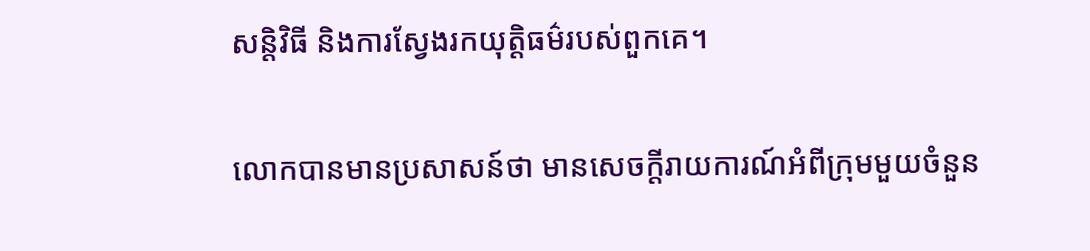សន្តិវិធី និងការស្វែងរកយុត្តិធម៌របស់ពួកគេ។

លោកបានមានប្រសាសន៍ថា មានសេចក្តីរាយការណ៍អំពីក្រុមមួយចំនួន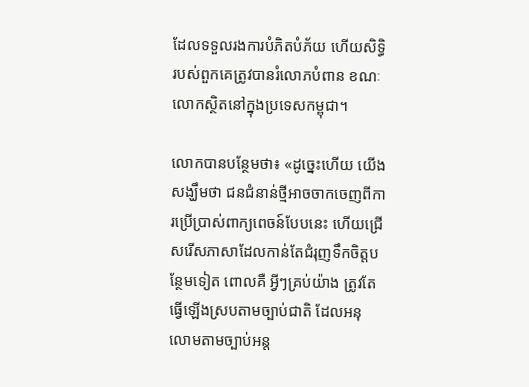ដែលទទួលរងការបំភិតបំភ័យ ហើយសិទ្ធិរបស់ពួកគេត្រូវបានរំលោភបំពាន ខណៈលោកស្ថិតនៅក្នុងប្រទេសកម្ពុជា។

លោកបានបន្ថែមថា៖ «ដូច្នេះហើយ យើងសង្ឃឹមថា ជនជំនាន់ថ្មីអាចចាកចេញពីការប្រើប្រាស់ពាក្យពេចន៍បែបនេះ ហើយជ្រើសរើសភាសាដែលកាន់តែជំរុញទឹកចិត្តបន្ថែមទៀត ពោលគឺ អ្វីៗគ្រប់យ៉ាង ត្រូវតែធ្វើឡើងស្របតាមច្បាប់ជាតិ ដែលអនុលោមតាមច្បាប់អន្ត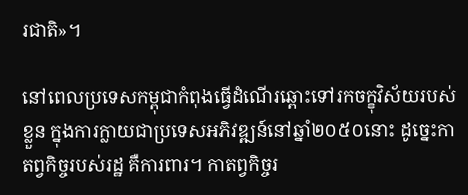រជាតិ»។

នៅពេលប្រទេសកម្ពុជាកំពុងធ្វើដំណើរឆ្ពោះទៅរកចក្ខុវិស័យរបស់ខ្លួន ក្នុងការក្លាយជាប្រទេសអភិវឌ្ឍន៍នៅឆ្នាំ២០៥០នោះ ដូច្នេះកាតព្វកិច្ចរបស់រដ្ឋ គឺការពារ។ កាតព្វកិច្ចរ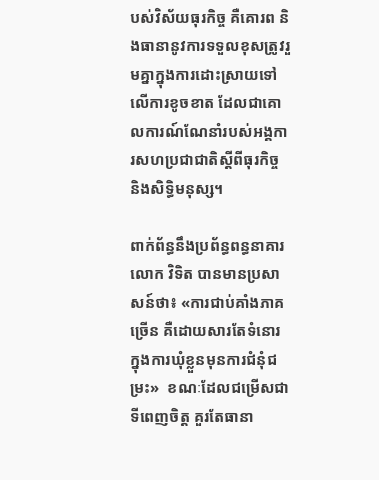បស់វិស័យធុរកិច្ច គឺគោរព និងធានានូវការទទួលខុសត្រូវរួមគ្នាក្នុងការដោះស្រាយទៅលើការខូចខាត ដែលជាគោលការណ៍ណែនាំរបស់អង្គការសហប្រជាជាតិស្តីពីធុរកិច្ច និងសិទ្ធិមនុស្ស។

ពាក់ព័ន្ធនឹងប្រព័ន្ធពន្ធនាគារ លោក វិទិត បានមានប្រសាសន៍ថា៖ «ការជាប់គាំងភាគច្រើន គឺដោយសារតែទំនោរក្នុងការឃុំខ្លួនមុនការជំនុំជម្រះ»  ខណៈដែលជម្រើសជាទីពេញចិត្ត គួរតែធានា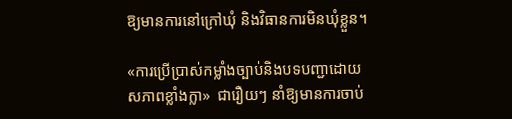ឱ្យមានការនៅក្រៅឃុំ និងវិធានការមិនឃុំខ្លួន។

«ការប្រើប្រាស់កម្លាំងច្បាប់និងបទបញ្ជាដោយសភាពខ្លាំងក្លា»  ជារឿយៗ នាំឱ្យមានការចាប់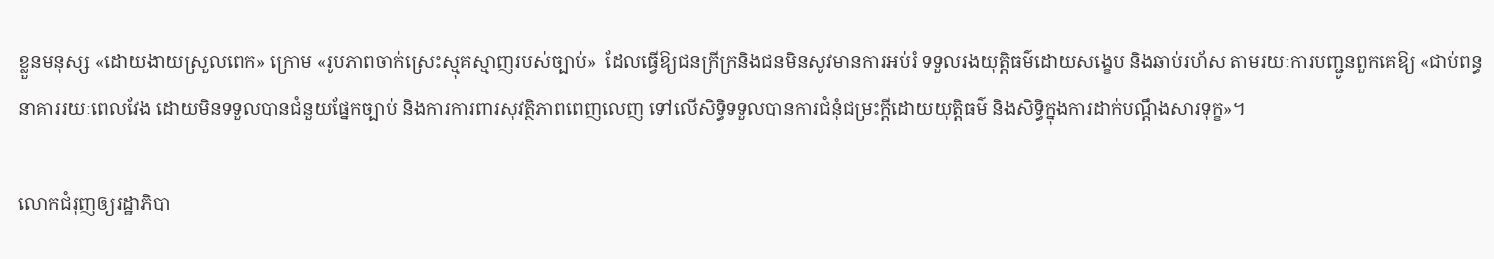ខ្លួនមនុស្ស «ដោយងាយស្រួលពេក» ក្រោម «រូបភាពចាក់ស្រេះស្មុគស្មាញរបស់ច្បាប់»  ដែលធ្វើឱ្យជនក្រីក្រនិងជនមិនសូវមានការអប់រំ ទទួលរងយុត្តិធម៌ដោយសង្ខេប និងឆាប់រហ័ស តាមរយៈការបញ្ជូនពួកគេឱ្យ «ជាប់ពន្ធនាគាររយៈពេលវែង ដោយមិនទទួលបានជំនួយផ្នែកច្បាប់ និងការការពារសុវត្ថិភាពពេញលេញ ទៅលើសិទ្ធិទទួលបានការជំនុំជម្រះក្តីដោយយុត្តិធម៌ និងសិទ្ធិក្នុងការដាក់បណ្តឹងសារទុក្ខ»។

លោកជំរុញឲ្យរដ្ឋាភិបា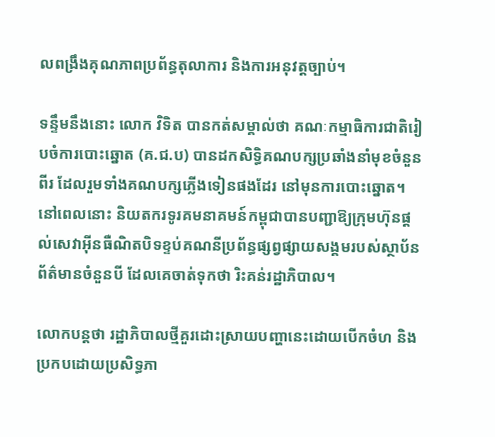លពង្រឹងគុណភាពប្រព័ន្ធតុលាការ និងការអនុវត្តច្បាប់។

ទន្ទឹមនឹងនោះ លោក វិទិត បានកត់សម្គាល់ថា គណៈកម្មាធិការជាតិរៀបចំការបោះឆ្នោត (គ.ជ.ប) បានដកសិទ្ធិគណបក្សប្រឆាំងនាំមុខចំនួនពីរ ដែលរួមទាំងគណបក្សភ្លើងទៀនផងដែរ នៅមុនការបោះឆ្នោត។ នៅពេលនោះ និយតករទូរគមនាគមន៍កម្ពុជាបានបញ្ជាឱ្យក្រុមហ៊ុនផ្តល់សេវាអ៊ីនធឺណិតបិទខ្ទប់គណនីប្រព័ន្ធផ្សព្វផ្សាយសង្គមរបស់ស្ថាប័នព័ត៌មានចំនួនបី ដែលគេចាត់ទុកថា រិះគន់រដ្ឋាភិបាល។

លោកបន្តថា រដ្ឋាភិបាលថ្មីគួរដោះស្រាយបញ្ហានេះដោយបើកចំហ និងប្រកបដោយប្រសិទ្ធភា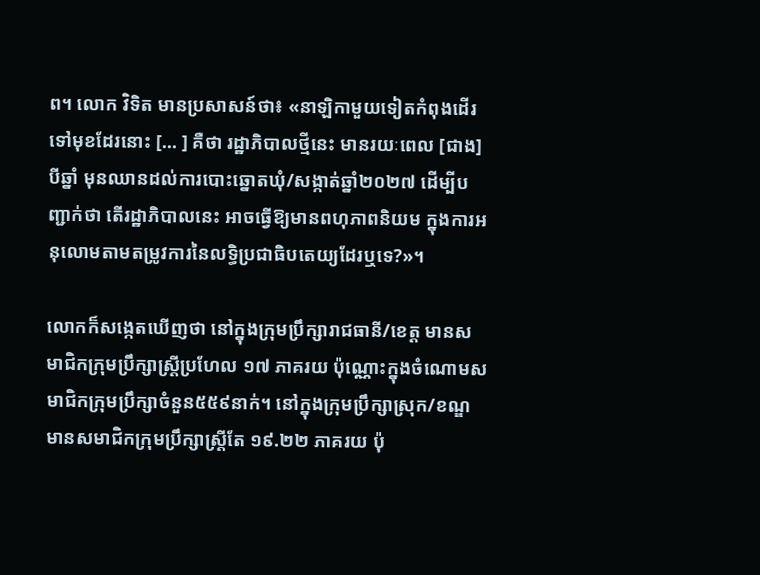ព។ លោក វិទិត មានប្រសាសន៍ថា៖ «នាឡិកាមួយទៀតកំពុងដើរទៅមុខដែរនោះ [… ] គឺថា រដ្ឋាភិបាលថ្មីនេះ មានរយៈពេល [ជាង] បីឆ្នាំ មុនឈានដល់ការបោះឆ្នោតឃុំ/សង្កាត់ឆ្នាំ២០២៧ ដើម្បីបញ្ជាក់ថា តើរដ្ឋាភិបាលនេះ អាចធ្វើឱ្យមានពហុភាពនិយម ក្នុងការអនុលោមតាមតម្រូវការនៃលទ្ធិប្រជាធិបតេយ្យដែរឬទេ?»។

លោកក៏សង្កេតឃើញថា នៅក្នុងក្រុមប្រឹក្សារាជធានី/ខេត្ត មានសមាជិកក្រុមប្រឹក្សាស្ត្រីប្រហែល ១៧ ភាគរយ ប៉ុណ្ណោះក្នុងចំណោមសមាជិកក្រុមប្រឹក្សាចំនួន៥៥៩នាក់។ នៅក្នុងក្រុមប្រឹក្សាស្រុក/ខណ្ឌ មានសមាជិកក្រុមប្រឹក្សាស្ត្រីតែ ១៩.២២ ភាគរយ ប៉ុ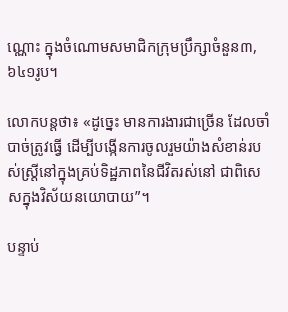ណ្ណោះ ក្នុងចំណោមសមាជិកក្រុមប្រឹក្សាចំនួន៣,៦៤១រូប។

លោកបន្តថា៖ «ដូច្នេះ មានការងារជាច្រើន ដែលចាំបាច់ត្រូវធ្វើ ដើម្បីបង្កើនការចូលរួមយ៉ាងសំខាន់របស់ស្ត្រីនៅក្នុងគ្រប់ទិដ្ឋភាពនៃជីវិតរស់នៅ ជាពិសេសក្នុងវិស័យនយោបាយ”។

បន្ទាប់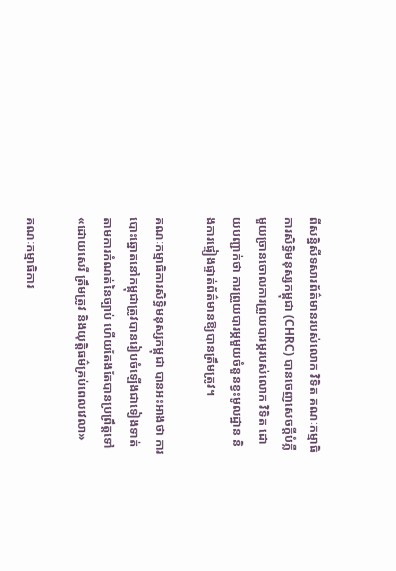ពីសន្និសីទសារព័ត៌មានរបស់លោក វិទិត គណៈកម្មាធិការសិទ្ធិមនុស្សកម្ពុជា (CHRC) បានចេញសេចក្តីបំភ្លឺមួយច្រានចោលការព្រួយបារម្ភរបស់លោក វិទិត ដោយបញ្ជាក់ថា ការព្រួយបារម្ភមួយចំនួនខ្វះមូលដ្ឋាន និងការផ្ទៀងផ្ទាត់ព័ត៌មានឱ្យបានត្រឹមត្រូវ។

គណៈកម្មាធិការសិទ្ធិមនុស្សកម្ពុជា បានអះអាងថា ការបោះឆ្នោតនៅកម្ពុជាត្រូវបានរៀបចំឡើងជាទៀងទាត់តាមការកំណត់នៃច្បាប់ ហើយតែងតែបានប្រព្រឹត្តទៅ «ដោយសេរី ត្រឹមត្រូវ និងយុត្តិធម៌គ្រប់ពេលវេលា»

គណៈកម្មាធិការ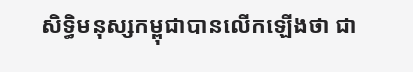សិទ្ធិមនុស្សកម្ពុជាបានលើកឡើងថា ជា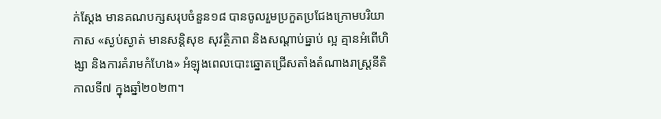ក់ស្តែង មានគណបក្សសរុបចំនួន១៨ បានចូលរួមប្រកួតប្រជែងក្រោមបរិយាកាស «ស្ងប់ស្ងាត់ មានសន្តិសុខ សុវត្ថិភាព និងសណ្តាប់ធ្នាប់ ល្អ គ្មានអំពើហិង្សា និងការគំរាមកំហែង» អំឡុងពេលបោះឆ្នោតជ្រើសតាំងតំណាងរាស្រ្តនីតិកាលទី៧ ក្នុងឆ្នាំ២០២៣។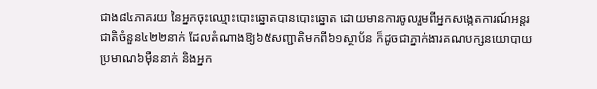ជាង៨៤ភាគរយ នៃអ្នកចុះឈ្មោះបោះឆ្នោតបានបោះឆ្នោត ដោយមានការចូលរួមពីអ្នកសង្កេតការណ៍អន្តរជាតិចំនួន៤២២នាក់ ដែលតំណាងឱ្យ៦៥សញ្ជាតិមកពី៦១ស្ថាប័ន ក៏ដូចជាភ្នាក់ងារគណបក្សនយោបាយប្រមាណ៦ម៉ឺននាក់ និងអ្នក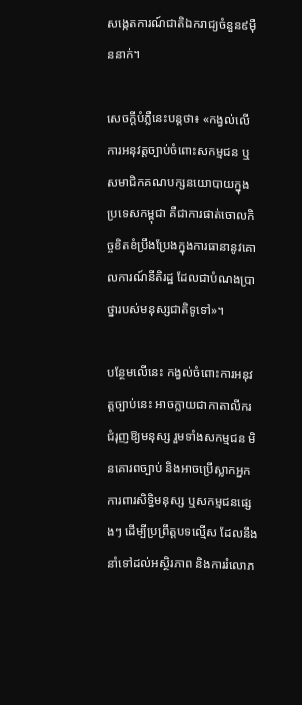សង្កេតការណ៍ជាតិឯករាជ្យចំនួន៩ម៉ឺននាក់។

សេចក្តីបំភ្លឺនេះបន្តថា៖ «កង្វល់លើការអនុវត្តច្បាប់ចំពោះសកម្មជន ឬសមាជិកគណបក្សនយោបាយក្នុងប្រទេសកម្ពុជា គឺជាការផាត់ចោលកិច្ចខិតខំប្រឹងប្រែងក្នុងការធានានូវគោលការណ៍នីតិរដ្ឋ ដែលជាបំណងប្រាថ្នារបស់មនុស្សជាតិទូទៅ»។

បន្ថែមលើនេះ កង្វល់ចំពោះការអនុវត្តច្បាប់នេះ អាចក្លាយជាកាតាលីករជំរុញឱ្យមនុស្ស រួមទាំងសកម្មជន មិនគោរពច្បាប់ និងអាចប្រើស្លាកអ្នកការពារសិទ្ធិមនុស្ស ឬសកម្មជនផ្សេងៗ ដើម្បីប្រព្រឹត្តបទល្មើស ដែលនឹងនាំទៅដល់អស្ថិរភាព និងការរំលោភ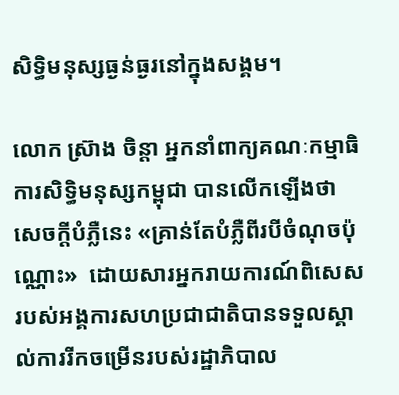សិទ្ធិមនុស្សធ្ងន់ធ្ងរនៅក្នុងសង្គម។

លោក ស្រ៊ាង ចិន្តា អ្នកនាំពាក្យគណៈកម្មាធិការសិទ្ធិមនុស្សកម្ពុជា បានលើកឡើងថា សេចក្តីបំភ្លឺនេះ «គ្រាន់តែបំភ្លឺពីរបីចំណុចប៉ុណ្ណោះ»  ដោយសារអ្នករាយការណ៍ពិសេសរបស់អង្គការសហប្រជាជាតិបានទទួលស្គាល់ការរីកចម្រើនរបស់រដ្ឋាភិបាល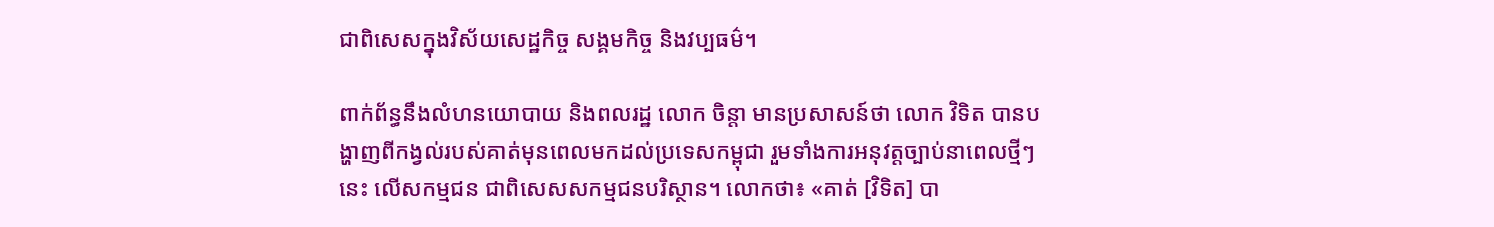ជាពិសេសក្នុងវិស័យសេដ្ឋកិច្ច សង្គមកិច្ច និងវប្បធម៌។

ពាក់ព័ន្ធនឹងលំហនយោបាយ និងពលរដ្ឋ លោក ចិន្តា មានប្រសាសន៍ថា លោក វិទិត បានបង្ហាញពីកង្វល់របស់គាត់មុនពេលមកដល់ប្រទេសកម្ពុជា រួមទាំងការអនុវត្តច្បាប់នាពេលថ្មីៗនេះ លើសកម្មជន ជាពិសេសសកម្មជនបរិស្ថាន។ លោកថា៖ «គាត់ [វិទិត] បា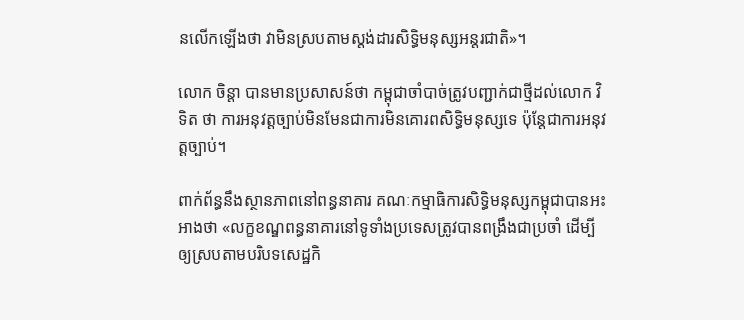នលើកឡើងថា វាមិនស្របតាមស្តង់ដារសិទ្ធិមនុស្សអន្តរជាតិ»។

លោក ចិន្តា បានមានប្រសាសន៍ថា កម្ពុជាចាំបាច់ត្រូវបញ្ជាក់ជាថ្មីដល់លោក វិទិត ថា ការអនុវត្តច្បាប់មិនមែនជាការមិនគោរពសិទ្ធិមនុស្សទេ ប៉ុន្តែជាការអនុវត្តច្បាប់។

ពាក់ព័ន្ធនឹងស្ថានភាពនៅពន្ធនាគារ គណៈកម្មាធិការសិទ្ធិមនុស្សកម្ពុជាបានអះអាងថា «លក្ខខណ្ឌពន្ធនាគារនៅទូទាំងប្រទេសត្រូវបានពង្រឹងជាប្រចាំ ដើម្បីឲ្យស្របតាមបរិបទសេដ្ឋកិ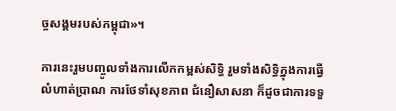ច្ចសង្គមរបស់កម្ពុជា»។

ការនេះរួមបញ្ចូលទាំងការលើកកម្ពស់សិទ្ធិ រួមទាំងសិទ្ធិក្នុងការធ្វើលំហាត់ប្រាណ ការថែទាំសុខភាព ជំនឿសាសនា ក៏ដូចជាការទទួ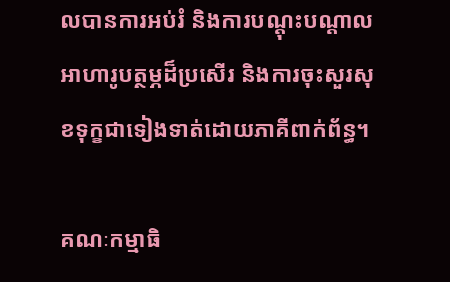លបានការអប់រំ និងការបណ្តុះបណ្តាល អាហារូបត្ថម្ភដ៏ប្រសើរ និងការចុះសួរសុខទុក្ខជាទៀងទាត់ដោយភាគីពាក់ព័ន្ធ។

គណៈកម្មាធិ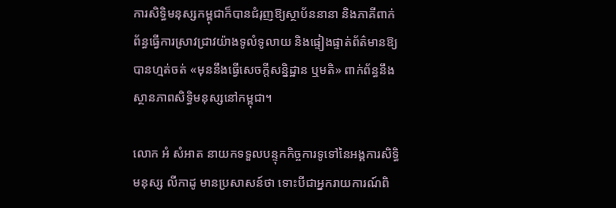ការសិទ្ធិមនុស្សកម្ពុជាក៏បានជំរុញឱ្យស្ថាប័ននានា និងភាគីពាក់ព័ន្ធធ្វើការស្រាវជ្រាវយ៉ាងទូលំទូលាយ និងផ្ទៀងផ្ទាត់ព័ត៌មានឱ្យបានហ្មត់ចត់ «មុននឹងធ្វើសេចក្តីសន្និដ្ឋាន ឬមតិ» ពាក់ព័ន្ធនឹងស្ថានភាពសិទ្ធិមនុស្សនៅកម្ពុជា។

លោក អំ សំអាត នាយកទទួលបន្ទុកកិច្ចការទូទៅនៃអង្គការសិទ្ធិមនុស្ស លីកាដូ មានប្រសាសន៍ថា ទោះបីជាអ្នករាយការណ៍ពិ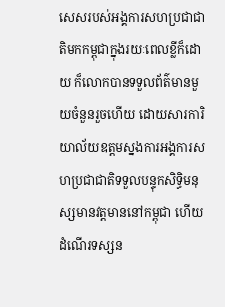សេសរបស់អង្គការសហប្រជាជាតិមកកម្ពុជាក្នុងរយៈពេលខ្លីក៏ដោយ ក៏លោកបានទទួលព័ត៌មានមួយចំនួនរួចហើយ ដោយសារការិយាល័យឧត្តមស្នងការអង្គការសហប្រជាជាតិទទួលបន្ទុកសិទ្ធិមនុស្សមានវត្តមាននៅកម្ពុជា ហើយដំណើរទស្សន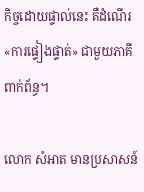កិច្ចដោយផ្ទាល់នេះ គឺដំណើរ«ការផ្ទៀងផ្ទាត់» ជាមួយភាគីពាក់ព័ន្ធ។

លោក សំអាត មានប្រសាសន៍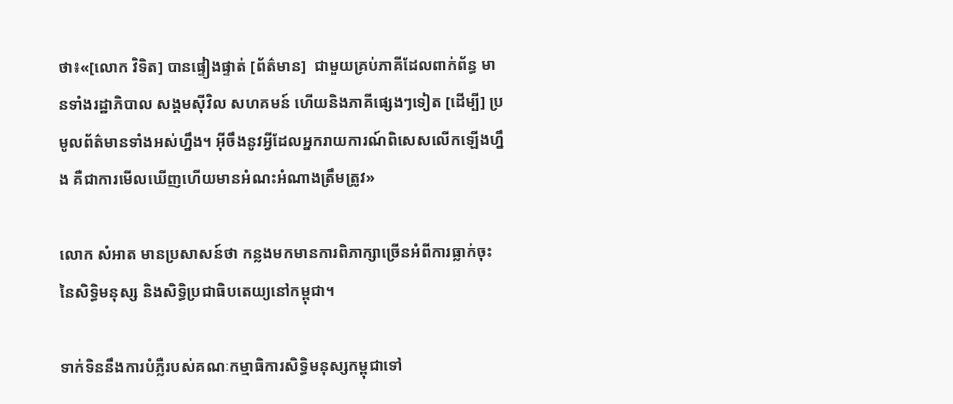ថា៖«[លោក វិទិត] បានផ្ទៀងផ្ទាត់ [ព័ត៌មាន]  ជាមួយគ្រប់ភាគីដែលពាក់ព័ន្ធ មានទាំងរដ្ឋាភិបាល សង្គមស៊ីវិល សហគមន៍ ហើយនិងភាគីផ្សេងៗទៀត [ដើម្បី] ប្រមូលព័ត៌មានទាំងអស់ហ្នឹង។ អ៊ីចឹងនូវអ្វីដែលអ្នករាយការណ៍ពិសេសលើកឡើងហ្នឹង គឺជាការមើលឃើញហើយមានអំណះអំណាងត្រឹមត្រូវ»

លោក សំអាត មានប្រសាសន៍ថា កន្លងមកមានការពិភាក្សាច្រើនអំពីការធ្លាក់ចុះនៃសិទ្ធិមនុស្ស និងសិទ្ធិប្រជាធិបតេយ្យនៅកម្ពុជា។

ទាក់ទិននឹងការបំភ្លឺរបស់គណៈកម្មាធិការសិទ្ធិមនុស្សកម្ពុជាទៅ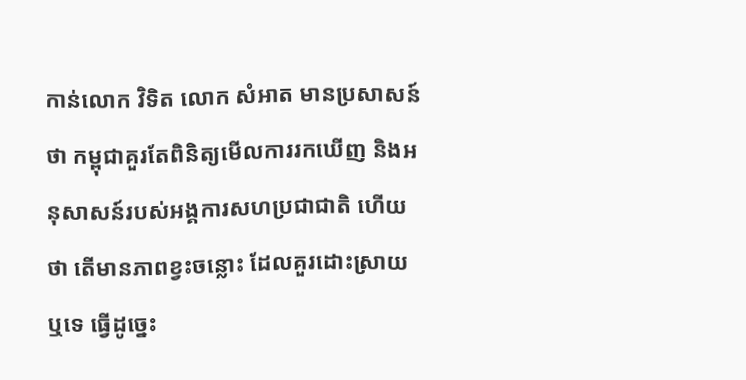កាន់លោក វិទិត លោក សំអាត មានប្រសាសន៍ថា កម្ពុជាគួរតែពិនិត្យមើលការរកឃើញ និងអនុសាសន៍របស់អង្គការសហប្រជាជាតិ ហើយថា តើមានភាពខ្វះចន្លោះ ដែលគួរដោះស្រាយឬទេ ធ្វើដូច្នេះ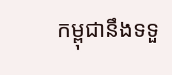កម្ពុជានឹងទទួ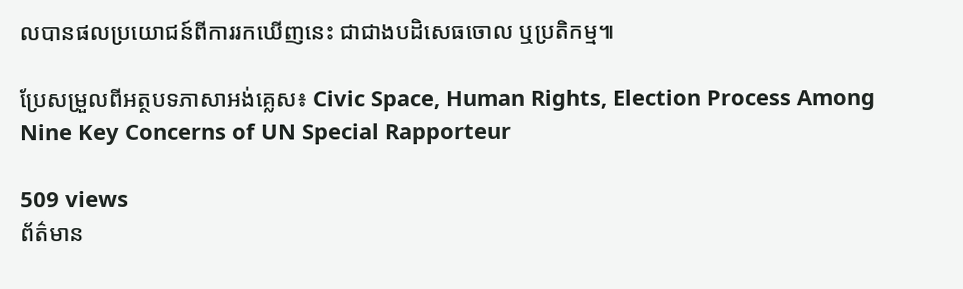លបានផលប្រយោជន៍ពីការរកឃើញនេះ ជាជាងបដិសេធចោល ឬប្រតិកម្ម៕

ប្រែសម្រួលពីអត្ថបទភាសាអង់គ្លេស៖ Civic Space, Human Rights, Election Process Among Nine Key Concerns of UN Special Rapporteur

509 views
ព័ត៌មាន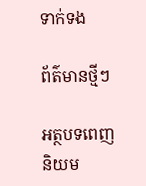ទាក់ទង

ព័ត៌មានថ្មីៗ

អត្ថបទពេញនិយម